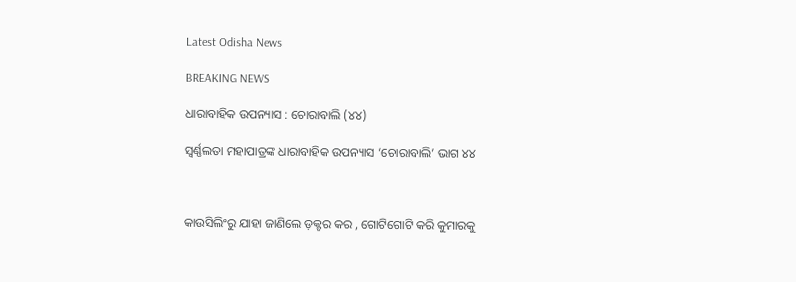Latest Odisha News

BREAKING NEWS

ଧାରାବାହିକ ଉପନ୍ୟାସ : ଚୋରାବାଲି (୪୪)

ସ୍ଵର୍ଣ୍ଣଲତା ମହାପାତ୍ରଙ୍କ ଧାରାବାହିକ ଉପନ୍ୟାସ ‘ଚୋରାବାଲି’ ଭାଗ ୪୪



କାଉସିଲିଂରୁ ଯାହା ଜାଣିଲେ ଡ଼କ୍ଟର କର , ଗୋଟିଗୋଟି କରି କୁମାରକୁ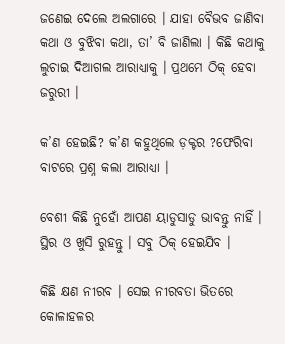ଜଣେଇ ଦେଲେ ଅଲଗାରେ । ଯାହା ବୈଭବ ଜାଣିବା କଥା ଓ ବୁଝିବା କଥା, ତା’ ବି ଜାଣିଲା । କିଛି କଥାକୁ ଲୁଚାଇ ଦିଆଗଲ ଆରାଧ୍ୟାକୁ । ପ୍ରଥମେ ଠିକ୍ ହେବା ଜରୁରୀ ।

କ’ଣ ହେଇଛି? କ’ଣ କହୁଥିଲେ ଡ଼କ୍ଟର ?ଫେରିବା ବାଟରେ ପ୍ରଶ୍ନ କଲା ଆରାଧ୍ୟା ।

ବେଶୀ କିଛି ନୁହୋଁ ଆପଣ ୟାଡୁସାଡୁ ଭାବନ୍ତୁ ନାହିଁ । ସ୍ଥିର ଓ ଖୁସି ରୁହନ୍ତୁ । ସବୁ ଠିକ୍ ହେଇଯିବ ।

କିଛି କ୍ଷଣ ନୀରବ । ସେଇ ନୀରବତା ଭିତରେ କୋଳାହଳର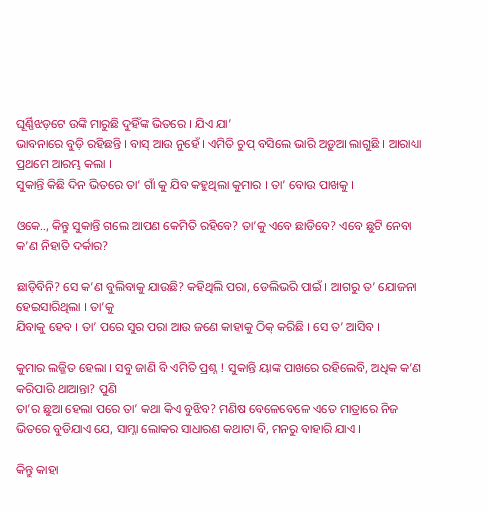ଘୂର୍ଣ୍ଣିଝଡ଼ଟେ ଉଙ୍କି ମାରୁଛି ଦୁହିଁଙ୍କ ଭିତରେ । ଯିଏ ଯା’
ଭାବନାରେ ବୁଡ଼ି ରହିଛନ୍ତି । ବାସ୍ ଆଉ ନୁହେଁ । ଏମିତି ଚୁପ୍‌ ବସିଲେ ଭାରି ଅଡ଼ୁଆ ଲାଗୁଛି । ଆରାଧ୍ୟା ପ୍ରଥମେ ଆରମ୍ଭ କଲା ।
ସୁକାନ୍ତି କିଛି ଦିନ ଭିତରେ ତା’ ଗାଁ କୁ ଯିବ କହୁଥିଲା କୁମାର । ତା’ ବୋଉ ପାଖକୁ ।

ଓକେ.., କିନ୍ତୁ ସୁକାନ୍ତି ଗଲେ ଆପଣ କେମିତି ରହିବେ? ତା’କୁ ଏବେ ଛାଡିବେ? ଏବେ ଛୁଟି ନେବା କ’ଣ ନିହାତି ଦର୍କାର?

ଛାଡ଼ିବିନି? ସେ କ’ଣ ବୁଲିବାକୁ ଯାଉଛି? କହିଥିଲି ପରା, ଡେଲିଭରି ପାଇଁ । ଆଗରୁ ତ’ ଯୋଜନା ହେଇସାରିଥିଲା । ତା’କୁ
ଯିବାକୁ ହେବ । ତା’ ପରେ ସୁର ପରା ଆଉ ଜଣେ କାହାକୁ ଠିକ୍‌ କରିଛି । ସେ ତ’ ଆସିବ ।

କୁମାର ଲଜ୍ଜିତ ହେଲା । ସବୁ ଜାଣି ବି ଏମିତି ପ୍ରଶ୍ନ ! ସୁକାନ୍ତି ୟାଙ୍କ ପାଖରେ ରହିଲେବି, ଅଧିକ କ’ଣ କରିପାରି ଥାଆନ୍ତା? ପୁଣି
ତା’ର ଛୁଆ ହେଲା ପରେ ତା’ କଥା କିଏ ବୁଝିବ? ମଣିଷ ବେଳେବେଳେ ଏତେ ମାତ୍ରାରେ ନିଜ ଭିତରେ ବୁଡିଯାଏ ଯେ, ସାମ୍ନା ଲୋକର ସାଧାରଣ କଥାଟା ବି, ମନରୁ ବାହାରି ଯାଏ ।

କିନ୍ତୁ କାହା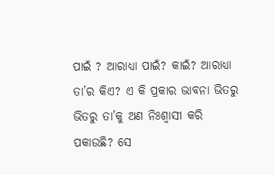ପାଇଁ ? ଆରାଧ୍ୟା ପାଇଁ? କାଇଁ? ଆରାଧ୍ୟା ତା’ର କିଏ? ଏ କି ପ୍ରକାର ଭାବନା ଭିତରୁ ଭିତରୁ ତା’କୁ ଅଣ ନିଃଶ୍ୱାସୀ କରି ପକାଉଛି? ସେ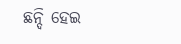ଛନ୍ଦି ହେଇ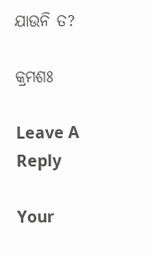ଯାଉନି ତ?

କ୍ରମଶଃ

Leave A Reply

Your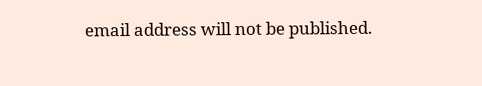email address will not be published.